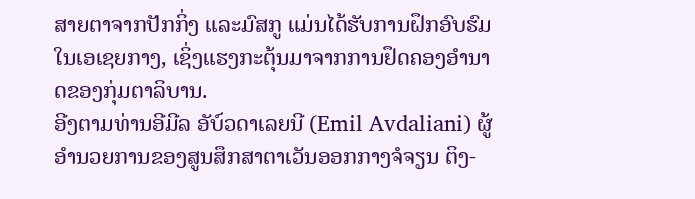ສາຍຕາຈາກປັກກິ່ງ ແລະມົສກູ ແມ່ນໄດ້ຮັບການຝຶກອົບຮົມໃນເອເຊຍກາງ, ເຊິ່ງແຮງກະຕຸ້ນມາຈາກການຢຶດຄອງອໍານາດຂອງກຸ່ມຕາລິບານ.
ອີງຕາມທ່ານອີມີລ ອັບ໌ວດາເລຍນີ (Emil Avdaliani) ຜູ້ອໍານວຍການຂອງສູນສຶກສາຕາເວັນອອກກາງຈໍຈຽນ ຕິງ-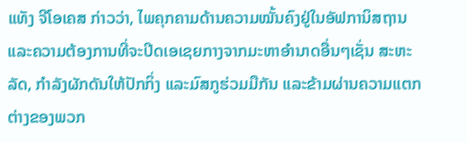ແທັງ ຈີໂອເຄສ ກ່າວວ່າ, ໄພຄຸກຄາມດ້ານຄວາມໝັ້ນຄົງຢູ່ໃນອັຟການິສຖານ ແລະຄວາມຕ້ອງການທີ່ຈະປິດເອເຊຍກາງຈາກມະຫາອໍານາດອື່ນໆເຊັ່ນ ສະຫະລັດ, ກໍາລັງຜັກດັນໃຫ້ປັກກິ່ງ ແລະມົສກູຮ່ວມມືກັນ ແລະຂ້າມຜ່ານຄວາມແຕກຕ່າງຂອງພວກ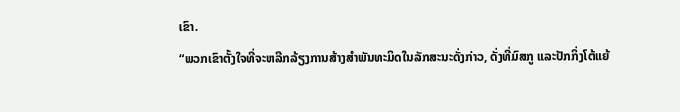ເຂົາ.
“ພວກເຂົາຕັ້ງໃຈທີ່ຈະຫລີກລ້ຽງການສ້າງສໍາພັນທະມິດໃນລັກສະນະດັ່ງກ່າວ, ດັ່ງທີ່ມົສກູ ແລະປັກກິ່ງໂຕ້ແຍ້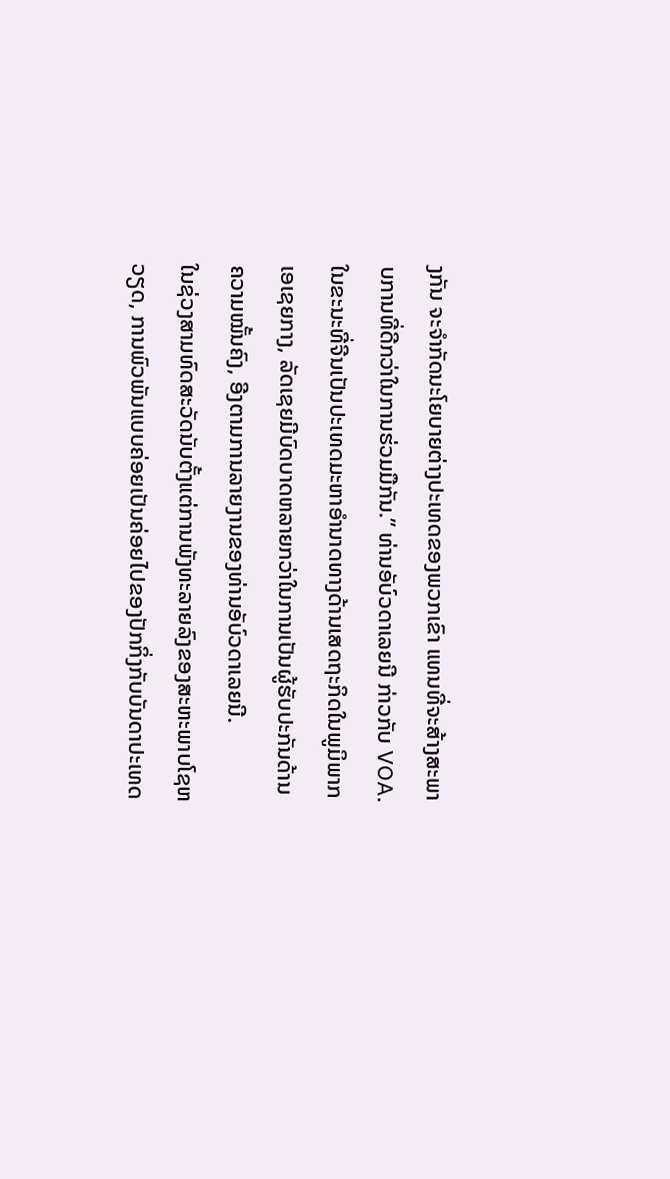ງກັນ ຈະຈໍາກັດນະໂຍບາຍຕ່າງປະເທດຂອງພວກເຂົາ ແທນທີ່ຈະສ້າງສະພາບການທີ່ດີກວ່າໃນການຮ່ວມມືກັນ.” ທ່ານອັບ໌ວດາເລຍນີ ກ່າວກັບ VOA.
ໃນຂະນະທີ່ຈີນເປັນປະເທດມະຫາອໍານາດທາງດ້ານເສດຖະກິດໃນພູມິພາກເອເຊຍກາງ, ລັດເຊຍມີບົດບາດຫລາຍກວ່າໃນການເປັນຜູ້ຮັບປະກັນດ້ານຄວາມໝັ້ນຄົງ, ອີງຕາມການລາຍງານຂອງທ່ານອັບ໌ວດາເລຍນີ.
ໃນຊ່ວງສາມທົດສະວັດນັບຕັ້ງແຕ່ການພັງທະລາຍລົງຂອງສະຫະພາບໂຊຫວຽດ, ການພົວພັນແບບຄ່ອຍເປັນຄ່ອຍໄປຂອງປັກກິ່ງກັບບັນດາປະເທດ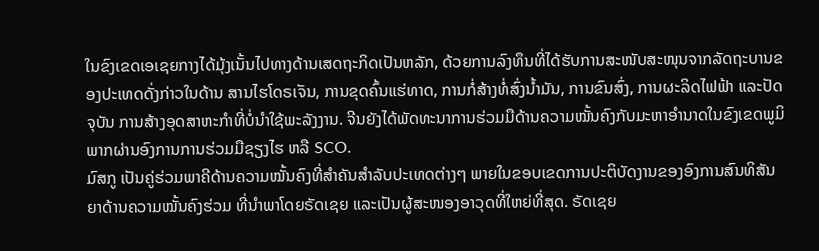ໃນຂົງເຂດເອເຊຍກາງໄດ້ມຸ້ງເນັ້ນໄປທາງດ້ານເສດຖະກິດເປັນຫລັກ, ດ້ວຍການລົງທຶນທີ່ໄດ້ຮັບການສະໜັບສະໜຸນຈາກລັດຖະບານຂອງປະເທດດັ່ງກ່າວໃນດ້ານ ສານໄຮໂດຣເຈັນ, ການຂຸດຄົ້ນແຮ່ທາດ, ການກໍ່ສ້າງທໍ່ສົ່ງນໍ້າມັນ, ການຂົນສົ່ງ, ການຜະລິດໄຟຟ້າ ແລະປັດຈຸບັນ ການສ້າງອຸດສາຫະກໍາທີ່ບໍ່ນໍາໃຊ້ພະລັງງານ. ຈີນຍັງໄດ້ພັດທະນາການຮ່ວມມືດ້ານຄວາມໝັ້ນຄົງກັບມະຫາອໍານາດໃນຂົງເຂດພູມິພາກຜ່ານອົງການການຮ່ວມມືຊຽງໄຮ ຫລື SCO.
ມົສກູ ເປັນຄູ່ຮ່ວມພາຄີດ້ານຄວາມໝັ້ນຄົງທີ່ສໍາຄັນສໍາລັບປະເທດຕ່າງໆ ພາຍໃນຂອບເຂດການປະຕິບັດງານຂອງອົງການສົນທິສັນຍາດ້ານຄວາມໝັ້ນຄົງຮ່ວມ ທີ່ນໍາພາໂດຍຣັດເຊຍ ແລະເປັນຜູ້ສະໜອງອາວຸດທີ່ໃຫຍ່ທີ່ສຸດ. ຣັດເຊຍ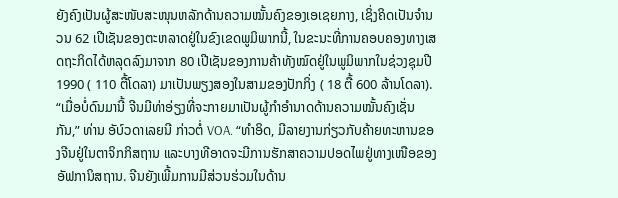ຍັງຄົງເປັນຜູ້ສະໜັບສະໜຸນຫລັກດ້ານຄວາມໝັ້ນຄົງຂອງເອເຊຍກາງ, ເຊິ່ງຄິດເປັນຈໍານວນ 62 ເປີເຊັນຂອງຕະຫລາດຢູ່ໃນຂົງເຂດພູມິພາກນີ້, ໃນຂະນະທີ່ການຄອບຄອງທາງເສດຖະກິດໄດ້ຫລຸດລົງມາຈາກ 80 ເປີເຊັນຂອງການຄ້າທັງໝົດຢູ່ໃນພູມິພາກໃນຊ່ວງຊຸມປີ 1990 ( 110 ຕື້ໂດລາ) ມາເປັນພຽງສອງໃນສາມຂອງປັກກິ່ງ ( 18 ຕື້ 600 ລ້ານໂດລາ).
“ເມື່ອບໍ່ດົນມານີ້ ຈີນມີທ່າອ່ຽງທີ່ຈະກາຍມາເປັນຜູ້ກໍາອໍານາດດ້ານຄວາມໝັ້ນຄົງເຊັ່ນກັນ,” ທ່ານ ອັບ໌ວດາເລຍນີ ກ່າວຕໍ່ VOA. “ທໍາອິດ, ມີລາຍງານກ່ຽວກັບຄ້າຍທະຫານຂອງຈີນຢູ່ໃນຕາຈິກກິສຖານ ແລະບາງທີອາດຈະມີການຮັກສາຄວາມປອດໄພຢູ່ທາງເໜືອຂອງອັຟການິສຖານ. ຈີນຍັງເພີ້ມການມີສ່ວນຮ່ວມໃນດ້ານ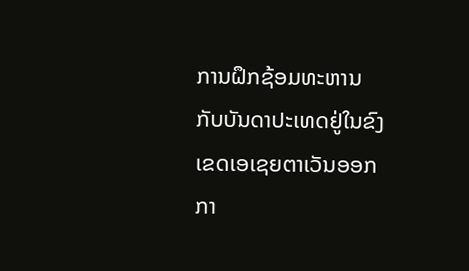ການຝຶກຊ້ອມທະຫານກັບບັນດາປະເທດຢູ່ໃນຂົງເຂດເອເຊຍຕາເວັນອອກກາ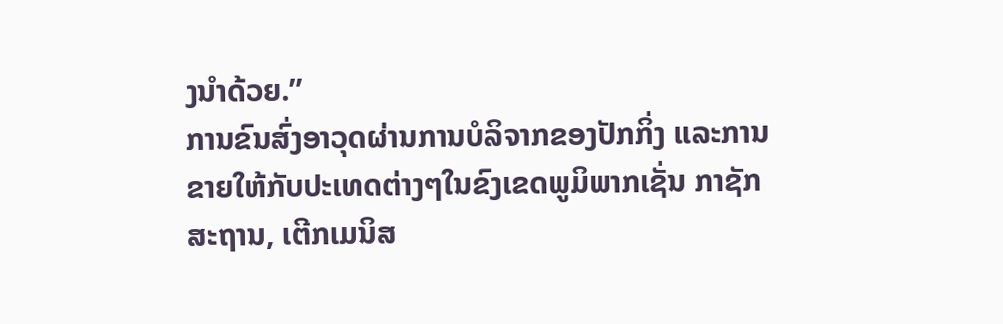ງນໍາດ້ວຍ.”
ການຂົນສົ່ງອາວຸດຜ່ານການບໍລິຈາກຂອງປັກກິ່ງ ແລະການຂາຍໃຫ້ກັບປະເທດຕ່າງໆໃນຂົງເຂດພູມິພາກເຊັ່ນ ກາຊັກສະຖານ, ເຕີກເມນິສ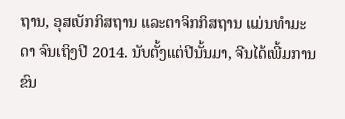ຖານ, ອຸສເບັກກິສຖານ ແລະຕາຈິກກິສຖານ ແມ່ນທໍາມະດາ ຈົນເຖິງປີ 2014. ນັບຕັ້ງແຕ່ປີນັ້ນມາ, ຈີນໄດ້ເພີ້ມການຂົນ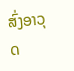ສົ່ງອາວຸດ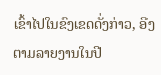ເຂົ້າໄປໃນຂົງເຂດດັ່ງກ່າວ, ອີງຕາມລາຍງານໃນປີ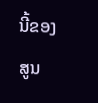ນີ້ຂອງສູນ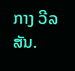ກາງ ວີລສັນ.